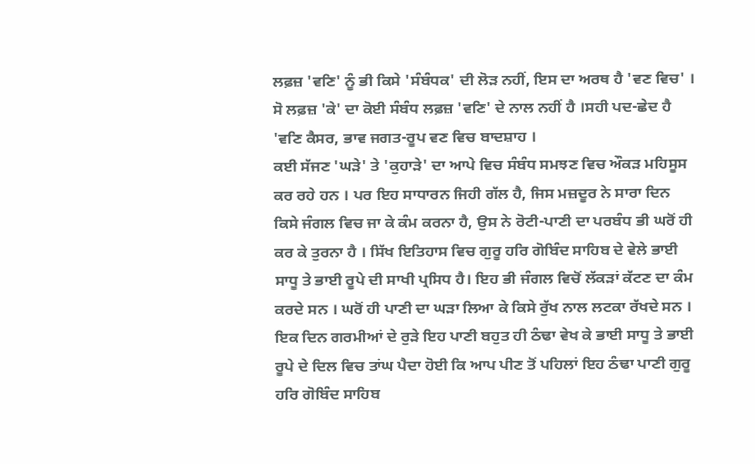ਲਫ਼ਜ਼ 'ਵਣਿ' ਨੂੰ ਭੀ ਕਿਸੇ 'ਸੰਬੰਧਕ' ਦੀ ਲੋੜ ਨਹੀਂ, ਇਸ ਦਾ ਅਰਥ ਹੈ 'ਵਣ ਵਿਚ' । ਸੋ ਲਫ਼ਜ਼ 'ਕੇ' ਦਾ ਕੋਈ ਸੰਬੰਧ ਲਫ਼ਜ਼ 'ਵਣਿ' ਦੇ ਨਾਲ ਨਹੀਂ ਹੈ ।ਸਹੀ ਪਦ-ਛੇਦ ਹੈ 'ਵਣਿ ਕੈਸਰ, ਭਾਵ ਜਗਤ-ਰੂਪ ਵਣ ਵਿਚ ਬਾਦਸ਼ਾਹ ।
ਕਈ ਸੱਜਣ 'ਘੜੇ' ਤੇ 'ਕੁਹਾੜੇ' ਦਾ ਆਪੇ ਵਿਚ ਸੰਬੰਧ ਸਮਝਣ ਵਿਚ ਔਕੜ ਮਹਿਸੂਸ ਕਰ ਰਹੇ ਹਨ । ਪਰ ਇਹ ਸਾਧਾਰਨ ਜਿਹੀ ਗੱਲ ਹੈ, ਜਿਸ ਮਜ਼ਦੂਰ ਨੇ ਸਾਰਾ ਦਿਨ ਕਿਸੇ ਜੰਗਲ ਵਿਚ ਜਾ ਕੇ ਕੰਮ ਕਰਨਾ ਹੈ, ਉਸ ਨੇ ਰੋਟੀ-ਪਾਣੀ ਦਾ ਪਰਬੰਧ ਭੀ ਘਰੋਂ ਹੀ ਕਰ ਕੇ ਤੁਰਨਾ ਹੈ । ਸਿੱਖ ਇਤਿਹਾਸ ਵਿਚ ਗੁਰੂ ਹਰਿ ਗੋਬਿੰਦ ਸਾਹਿਬ ਦੇ ਵੇਲੇ ਭਾਈ ਸਾਧੂ ਤੇ ਭਾਈ ਰੂਪੇ ਦੀ ਸਾਖੀ ਪ੍ਰਸਿਧ ਹੈ। ਇਹ ਭੀ ਜੰਗਲ ਵਿਚੋਂ ਲੱਕੜਾਂ ਕੱਟਣ ਦਾ ਕੰਮ ਕਰਦੇ ਸਨ । ਘਰੋਂ ਹੀ ਪਾਣੀ ਦਾ ਘੜਾ ਲਿਆ ਕੇ ਕਿਸੇ ਰੁੱਖ ਨਾਲ ਲਟਕਾ ਰੱਖਦੇ ਸਨ । ਇਕ ਦਿਨ ਗਰਮੀਆਂ ਦੇ ਰੁੜੇ ਇਹ ਪਾਣੀ ਬਹੁਤ ਹੀ ਠੰਢਾ ਵੇਖ ਕੇ ਭਾਈ ਸਾਧੂ ਤੇ ਭਾਈ ਰੂਪੇ ਦੇ ਦਿਲ ਵਿਚ ਤਾਂਘ ਪੈਦਾ ਹੋਈ ਕਿ ਆਪ ਪੀਣ ਤੋਂ ਪਹਿਲਾਂ ਇਹ ਠੰਢਾ ਪਾਣੀ ਗੁਰੂ ਹਰਿ ਗੋਬਿੰਦ ਸਾਹਿਬ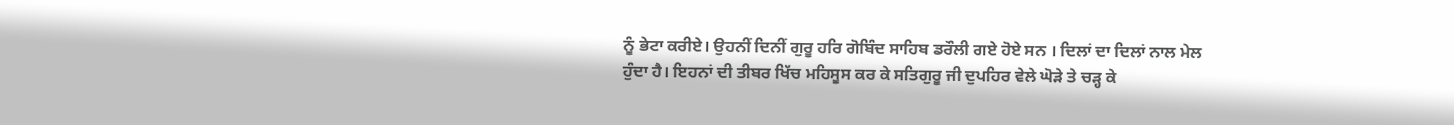ਨੂੰ ਭੇਟਾ ਕਰੀਏ। ਉਹਨੀਂ ਦਿਨੀਂ ਗੁਰੂ ਹਰਿ ਗੋਬਿੰਦ ਸਾਹਿਬ ਡਰੌਲੀ ਗਏ ਹੋਏ ਸਨ । ਦਿਲਾਂ ਦਾ ਦਿਲਾਂ ਨਾਲ ਮੇਲ ਹੁੰਦਾ ਹੈ। ਇਹਨਾਂ ਦੀ ਤੀਬਰ ਖਿੱਚ ਮਹਿਸੂਸ ਕਰ ਕੇ ਸਤਿਗੁਰੂ ਜੀ ਦੁਪਹਿਰ ਵੇਲੇ ਘੋੜੇ ਤੇ ਚੜ੍ਹ ਕੇ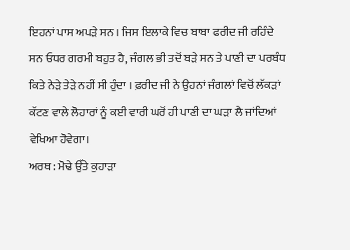ਇਹਨਾਂ ਪਾਸ ਅਪੜੇ ਸਨ । ਜਿਸ ਇਲਾਕੇ ਵਿਚ ਬਾਬਾ ਫਰੀਦ ਜੀ ਰਹਿੰਦੇ ਸਨ ਓਧਰ ਗਰਮੀ ਬਹੁਤ ਹੈ, ਜੰਗਲ ਭੀ ਤਦੋਂ ਬੜੇ ਸਨ ਤੇ ਪਾਣੀ ਦਾ ਪਰਬੰਧ ਕਿਤੇ ਨੇੜੇ ਤੇੜੇ ਨਹੀਂ ਸੀ ਹੁੰਦਾ । ਫ਼ਰੀਦ ਜੀ ਨੇ ਉਹਨਾਂ ਜੰਗਲਾਂ ਵਿਚੋਂ ਲੱਕੜਾਂ ਕੱਟਣ ਵਾਲੇ ਲੋਹਾਰਾਂ ਨੂੰ ਕਈ ਵਾਰੀ ਘਰੋਂ ਹੀ ਪਾਣੀ ਦਾ ਘੜਾ ਲੈ ਜਾਂਦਿਆਂ ਵੇਖਿਆ ਹੋਵੇਗਾ।
ਅਰਥ : ਮੋਢੇ ਉੱਤੇ ਕੁਹਾੜਾ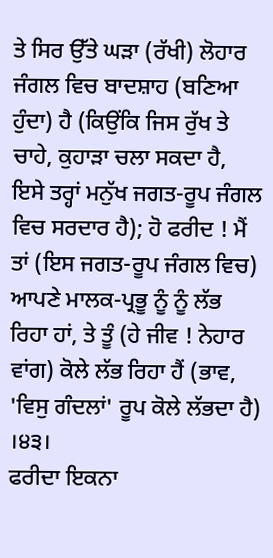ਤੇ ਸਿਰ ਉੱਤੇ ਘੜਾ (ਰੱਖੀ) ਲੋਹਾਰ ਜੰਗਲ ਵਿਚ ਬਾਦਸ਼ਾਹ (ਬਣਿਆ ਹੁੰਦਾ) ਹੈ (ਕਿਉਂਕਿ ਜਿਸ ਰੁੱਖ ਤੇ ਚਾਹੇ, ਕੁਹਾੜਾ ਚਲਾ ਸਕਦਾ ਹੈ, ਇਸੇ ਤਰ੍ਹਾਂ ਮਨੁੱਖ ਜਗਤ-ਰੂਪ ਜੰਗਲ ਵਿਚ ਸਰਦਾਰ ਹੈ); ਹੋ ਫਰੀਦ ! ਮੈਂ ਤਾਂ (ਇਸ ਜਗਤ-ਰੂਪ ਜੰਗਲ ਵਿਚ) ਆਪਣੇ ਮਾਲਕ-ਪ੍ਰਭੂ ਨੂੰ ਨੂੰ ਲੱਭ ਰਿਹਾ ਹਾਂ, ਤੇ ਤੂੰ (ਹੇ ਜੀਵ ! ਨੇਹਾਰ ਵਾਂਗ) ਕੋਲੇ ਲੱਭ ਰਿਹਾ ਹੈਂ (ਭਾਵ, 'ਵਿਸੁ ਗੰਦਲਾਂ' ਰੂਪ ਕੋਲੇ ਲੱਭਦਾ ਹੈ) ।੪੩।
ਫਰੀਦਾ ਇਕਨਾ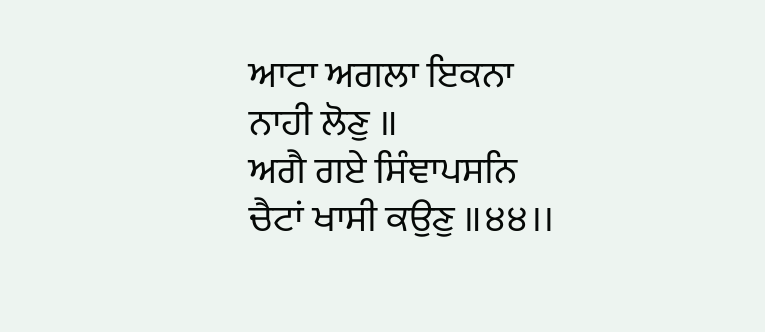ਆਟਾ ਅਗਲਾ ਇਕਨਾ ਨਾਹੀ ਲੋਣੁ ॥
ਅਗੈ ਗਏ ਸਿੰਞਾਪਸਨਿ ਚੈਟਾਂ ਖਾਸੀ ਕਉਣੁ ॥੪੪।।